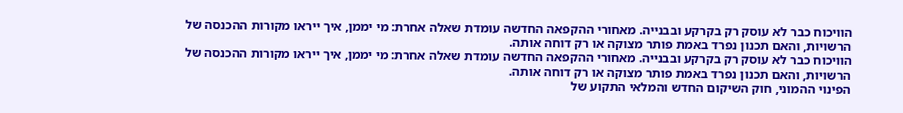הוויכוח כבר לא עוסק רק בקרקע ובבנייה. מאחורי ההקפאה החדשה עומדת שאלה אחרת: מי יממן, איך ייראו מקורות ההכנסה של הרשויות, והאם תכנון נפרד באמת פותר מצוקה או רק דוחה אותה.
הוויכוח כבר לא עוסק רק בקרקע ובבנייה. מאחורי ההקפאה החדשה עומדת שאלה אחרת: מי יממן, איך ייראו מקורות ההכנסה של הרשויות, והאם תכנון נפרד באמת פותר מצוקה או רק דוחה אותה.
הפינוי ההמוני, חוק השיקום החדש והמלאי התקוע של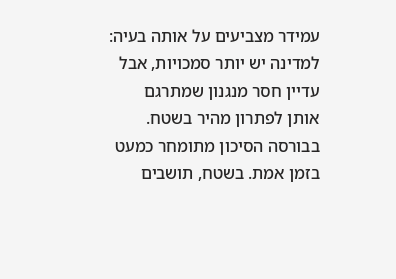עמידר מצביעים על אותה בעיה: למדינה יש יותר סמכויות, אבל עדיין חסר מנגנון שמתרגם אותן לפתרון מהיר בשטח.
בבורסה הסיכון מתומחר כמעט בזמן אמת. בשטח, תושבים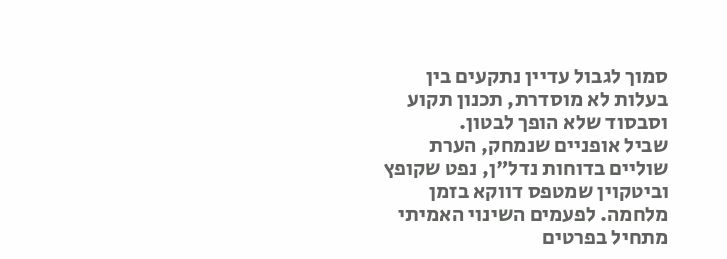סמוך לגבול עדיין נתקעים בין בעלות לא מוסדרת, תכנון תקוע וסבסוד שלא הופך לבטון.
שביל אופניים שנמחק, הערת שוליים בדוחות נדל"ן, נפט שקופץ וביטקוין שמטפס דווקא בזמן מלחמה. לפעמים השינוי האמיתי מתחיל בפרטים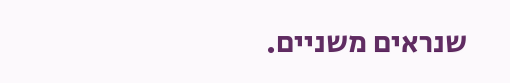שנראים משניים.